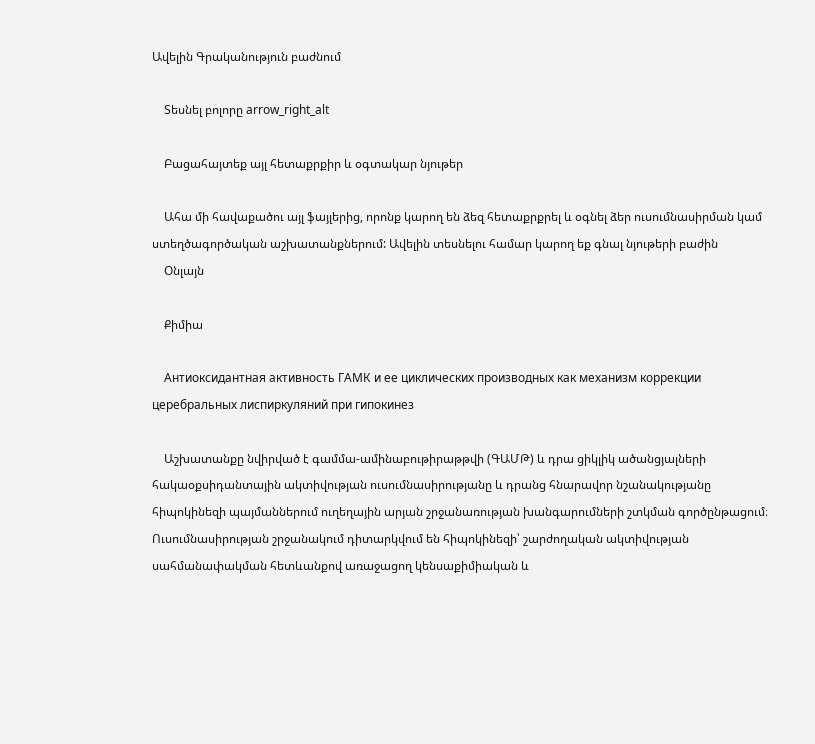Ավելին Գրականություն բաժնում

    Տեսնել բոլորը arrow_right_alt

    Բացահայտեք այլ հետաքրքիր և օգտակար նյութեր

    Ահա մի հավաքածու այլ ֆայլերից, որոնք կարող են ձեզ հետաքրքրել և օգնել ձեր ուսումնասիրման կամ ստեղծագործական աշխատանքներում: Ավելին տեսնելու համար կարող եք գնալ նյութերի բաժին
    Օնլայն

    Քիմիա

    Антиоксидантная активность ГАМК и ее циклических производных как механизм коррекции церебральных лиспиркуляний при гипокинез

    Աշխատանքը նվիրված է գամմա-ամինաբութիրաթթվի (ԳԱՄԹ) և դրա ցիկլիկ ածանցյալների հակաօքսիդանտային ակտիվության ուսումնասիրությանը և դրանց հնարավոր նշանակությանը հիպոկինեզի պայմաններում ուղեղային արյան շրջանառության խանգարումների շտկման գործընթացում։ Ուսումնասիրության շրջանակում դիտարկվում են հիպոկինեզի՝ շարժողական ակտիվության սահմանափակման հետևանքով առաջացող կենսաքիմիական և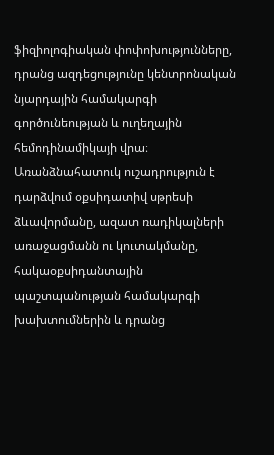ֆիզիոլոգիական փոփոխությունները, դրանց ազդեցությունը կենտրոնական նյարդային համակարգի գործունեության և ուղեղային հեմոդինամիկայի վրա։ Առանձնահատուկ ուշադրություն է դարձվում օքսիդատիվ սթրեսի ձևավորմանը, ազատ ռադիկալների առաջացմանն ու կուտակմանը, հակաօքսիդանտային պաշտպանության համակարգի խախտումներին և դրանց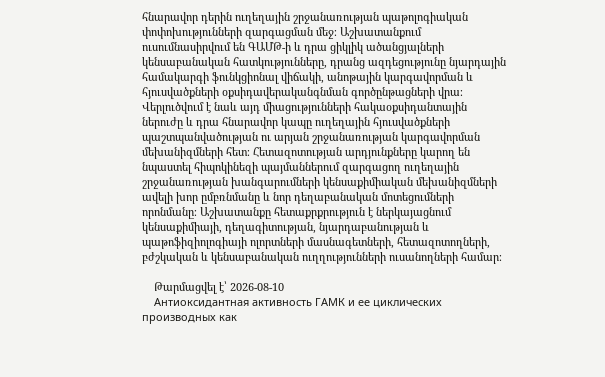հնարավոր դերին ուղեղային շրջանառության պաթոլոգիական փոփոխությունների զարգացման մեջ։ Աշխատանքում ուսումնասիրվում են ԳԱՄԹ-ի և դրա ցիկլիկ ածանցյալների կենսաբանական հատկությունները, դրանց ազդեցությունը նյարդային համակարգի ֆունկցիոնալ վիճակի, անոթային կարգավորման և հյուսվածքների օքսիդավերականգնման գործընթացների վրա։ Վերլուծվում է նաև այդ միացությունների հակաօքսիդանտային ներուժը և դրա հնարավոր կապը ուղեղային հյուսվածքների պաշտպանվածության ու արյան շրջանառության կարգավորման մեխանիզմների հետ։ Հետազոտության արդյունքները կարող են նպաստել հիպոկինեզի պայմաններում զարգացող ուղեղային շրջանառության խանգարումների կենսաքիմիական մեխանիզմների ավելի խոր ըմբռնմանը և նոր դեղաբանական մոտեցումների որոնմանը։ Աշխատանքը հետաքրքրություն է ներկայացնում կենսաքիմիայի, դեղագիտության, նյարդաբանության և պաթոֆիզիոլոգիայի ոլորտների մասնագետների, հետազոտողների, բժշկական և կենսաբանական ուղղությունների ուսանողների համար։

    Թարմացվել է՝ 2026-08-10
    Антиоксидантная активность ГАМК и ее циклических производных как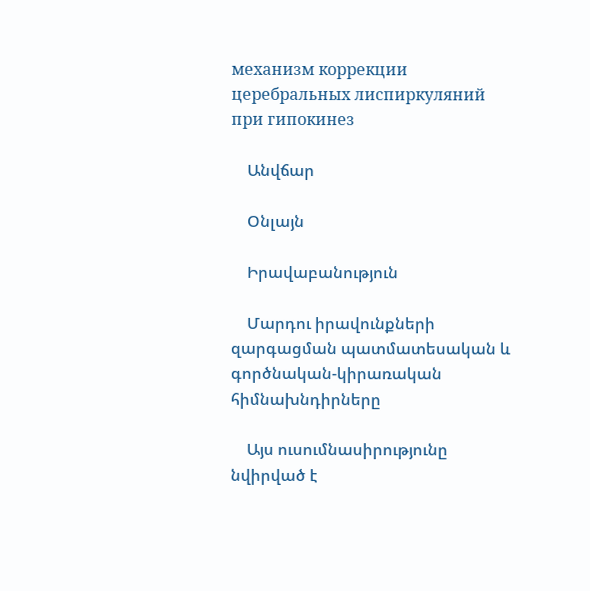механизм коррекции церебральных лиспиркуляний при гипокинез

    Անվճար

    Օնլայն

    Իրավաբանություն

    Մարդու իրավունքների զարգացման պատմատեսական և գործնական-կիրառական հիմնախնդիրները

    Այս ուսումնասիրությունը նվիրված է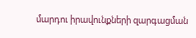մարդու իրավունքների զարգացման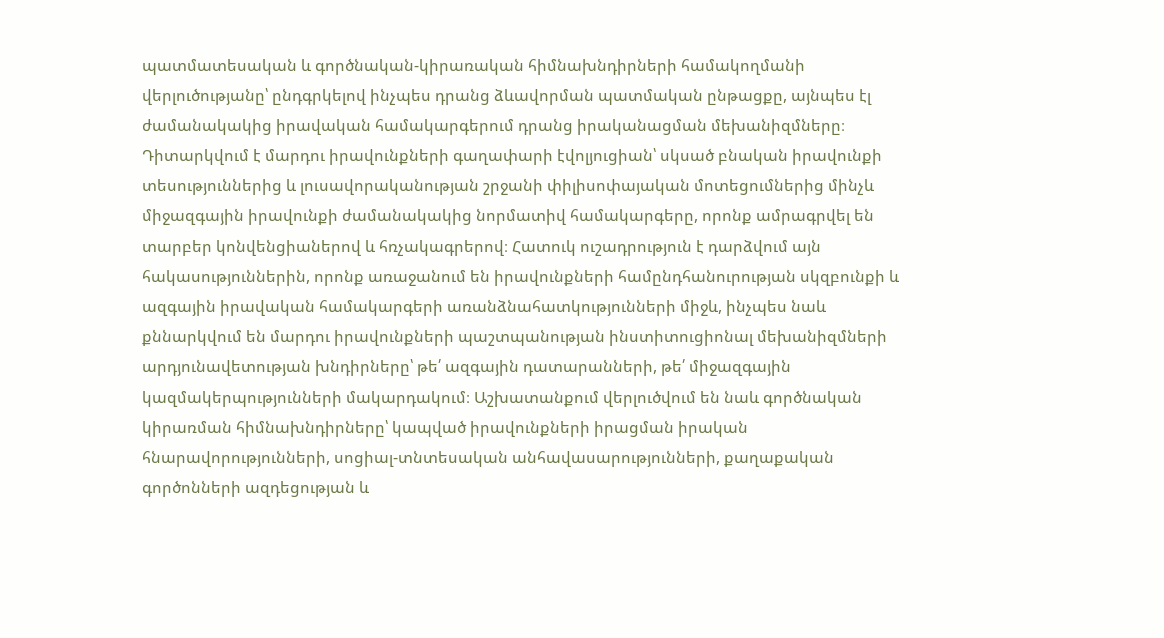պատմատեսական և գործնական-կիրառական հիմնախնդիրների համակողմանի վերլուծությանը՝ ընդգրկելով ինչպես դրանց ձևավորման պատմական ընթացքը, այնպես էլ ժամանակակից իրավական համակարգերում դրանց իրականացման մեխանիզմները։ Դիտարկվում է մարդու իրավունքների գաղափարի էվոլյուցիան՝ սկսած բնական իրավունքի տեսություններից և լուսավորականության շրջանի փիլիսոփայական մոտեցումներից մինչև միջազգային իրավունքի ժամանակակից նորմատիվ համակարգերը, որոնք ամրագրվել են տարբեր կոնվենցիաներով և հռչակագրերով։ Հատուկ ուշադրություն է դարձվում այն հակասություններին, որոնք առաջանում են իրավունքների համընդհանուրության սկզբունքի և ազգային իրավական համակարգերի առանձնահատկությունների միջև, ինչպես նաև քննարկվում են մարդու իրավունքների պաշտպանության ինստիտուցիոնալ մեխանիզմների արդյունավետության խնդիրները՝ թե՛ ազգային դատարանների, թե՛ միջազգային կազմակերպությունների մակարդակում։ Աշխատանքում վերլուծվում են նաև գործնական կիրառման հիմնախնդիրները՝ կապված իրավունքների իրացման իրական հնարավորությունների, սոցիալ-տնտեսական անհավասարությունների, քաղաքական գործոնների ազդեցության և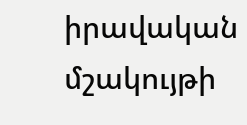իրավական մշակույթի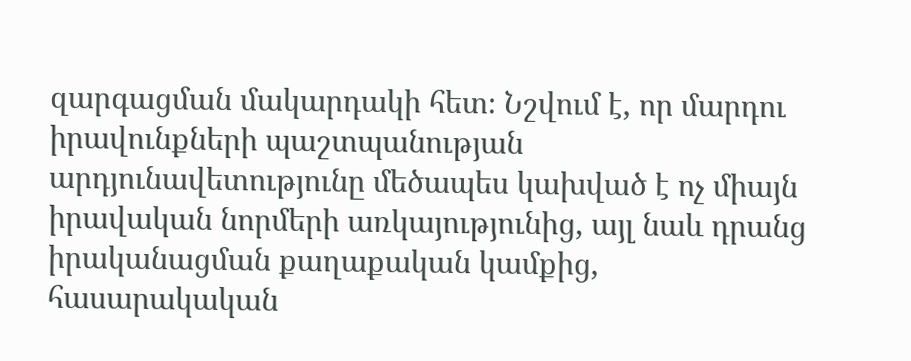զարգացման մակարդակի հետ։ Նշվում է, որ մարդու իրավունքների պաշտպանության արդյունավետությունը մեծապես կախված է ոչ միայն իրավական նորմերի առկայությունից, այլ նաև դրանց իրականացման քաղաքական կամքից, հասարակական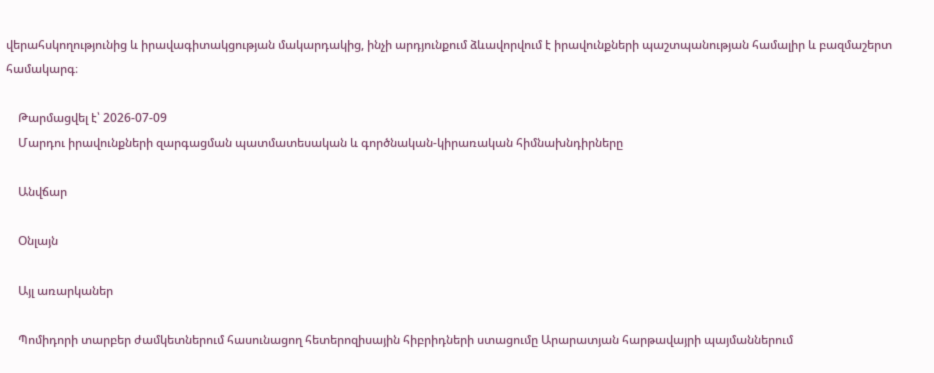վերահսկողությունից և իրավագիտակցության մակարդակից, ինչի արդյունքում ձևավորվում է իրավունքների պաշտպանության համալիր և բազմաշերտ համակարգ։

    Թարմացվել է՝ 2026-07-09
    Մարդու իրավունքների զարգացման պատմատեսական և գործնական-կիրառական հիմնախնդիրները

    Անվճար

    Օնլայն

    Այլ առարկաներ

    Պոմիդորի տարբեր ժամկետներում հասունացող հետերոզիսային հիբրիդների ստացումը Արարատյան հարթավայրի պայմաններում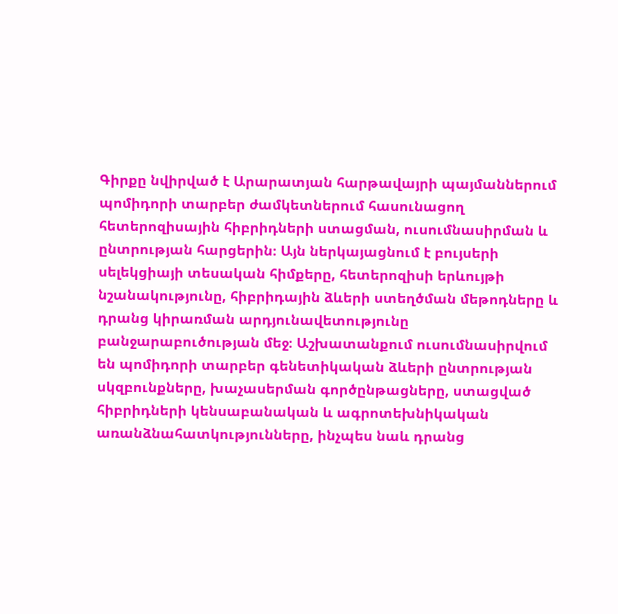Գիրքը նվիրված է Արարատյան հարթավայրի պայմաններում պոմիդորի տարբեր ժամկետներում հասունացող հետերոզիսային հիբրիդների ստացման, ուսումնասիրման և ընտրության հարցերին։ Այն ներկայացնում է բույսերի սելեկցիայի տեսական հիմքերը, հետերոզիսի երևույթի նշանակությունը, հիբրիդային ձևերի ստեղծման մեթոդները և դրանց կիրառման արդյունավետությունը բանջարաբուծության մեջ։ Աշխատանքում ուսումնասիրվում են պոմիդորի տարբեր գենետիկական ձևերի ընտրության սկզբունքները, խաչասերման գործընթացները, ստացված հիբրիդների կենսաբանական և ագրոտեխնիկական առանձնահատկությունները, ինչպես նաև դրանց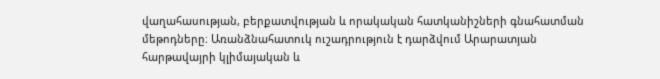վաղահասության, բերքատվության և որակական հատկանիշների գնահատման մեթոդները։ Առանձնահատուկ ուշադրություն է դարձվում Արարատյան հարթավայրի կլիմայական և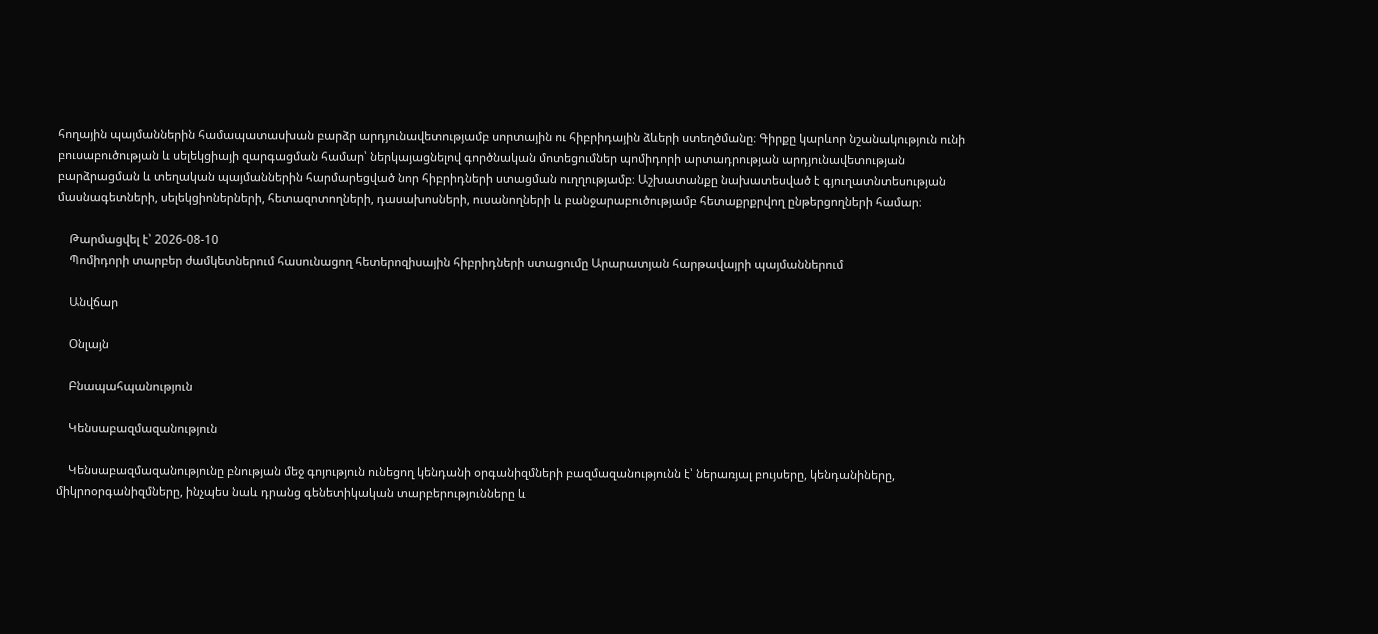հողային պայմաններին համապատասխան բարձր արդյունավետությամբ սորտային ու հիբրիդային ձևերի ստեղծմանը։ Գիրքը կարևոր նշանակություն ունի բուսաբուծության և սելեկցիայի զարգացման համար՝ ներկայացնելով գործնական մոտեցումներ պոմիդորի արտադրության արդյունավետության բարձրացման և տեղական պայմաններին հարմարեցված նոր հիբրիդների ստացման ուղղությամբ։ Աշխատանքը նախատեսված է գյուղատնտեսության մասնագետների, սելեկցիոներների, հետազոտողների, դասախոսների, ուսանողների և բանջարաբուծությամբ հետաքրքրվող ընթերցողների համար։

    Թարմացվել է՝ 2026-08-10
    Պոմիդորի տարբեր ժամկետներում հասունացող հետերոզիսային հիբրիդների ստացումը Արարատյան հարթավայրի պայմաններում

    Անվճար

    Օնլայն

    Բնապահպանություն

    Կենսաբազմազանություն

    Կենսաբազմազանությունը բնության մեջ գոյություն ունեցող կենդանի օրգանիզմների բազմազանությունն է՝ ներառյալ բույսերը, կենդանիները, միկրոօրգանիզմները, ինչպես նաև դրանց գենետիկական տարբերությունները և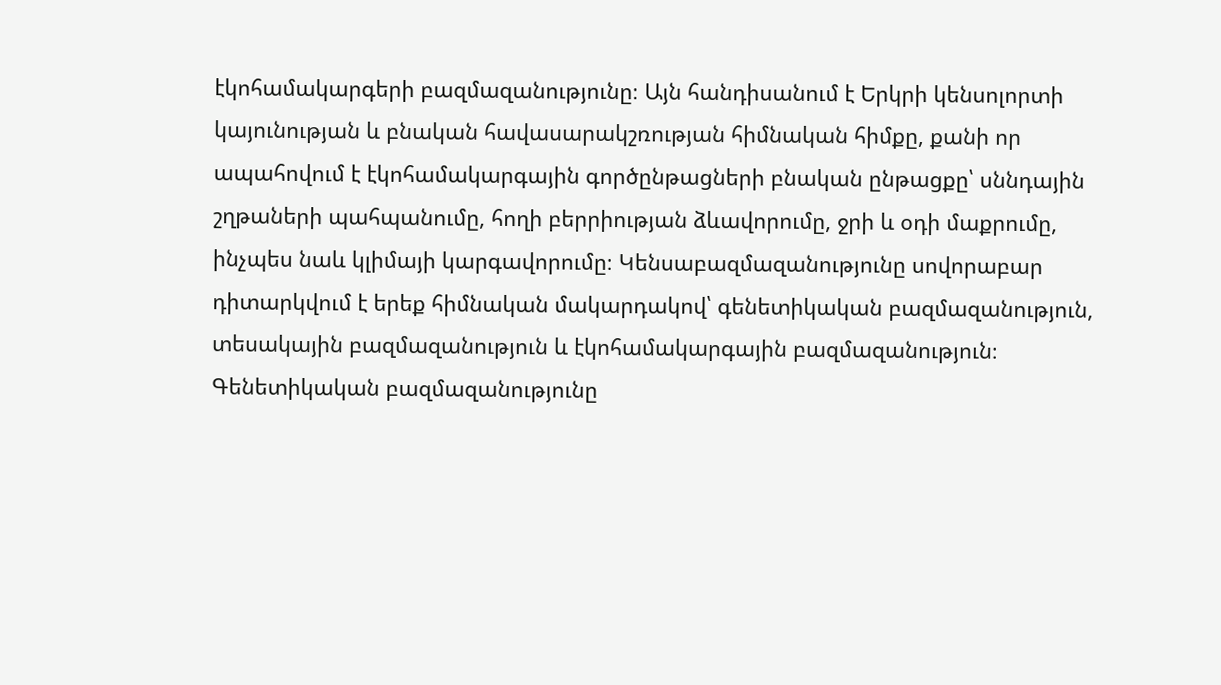էկոհամակարգերի բազմազանությունը։ Այն հանդիսանում է Երկրի կենսոլորտի կայունության և բնական հավասարակշռության հիմնական հիմքը, քանի որ ապահովում է էկոհամակարգային գործընթացների բնական ընթացքը՝ սննդային շղթաների պահպանումը, հողի բերրիության ձևավորումը, ջրի և օդի մաքրումը, ինչպես նաև կլիմայի կարգավորումը։ Կենսաբազմազանությունը սովորաբար դիտարկվում է երեք հիմնական մակարդակով՝ գենետիկական բազմազանություն, տեսակային բազմազանություն և էկոհամակարգային բազմազանություն։ Գենետիկական բազմազանությունը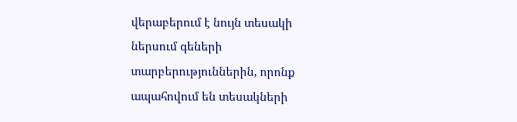վերաբերում է նույն տեսակի ներսում գեների տարբերություններին, որոնք ապահովում են տեսակների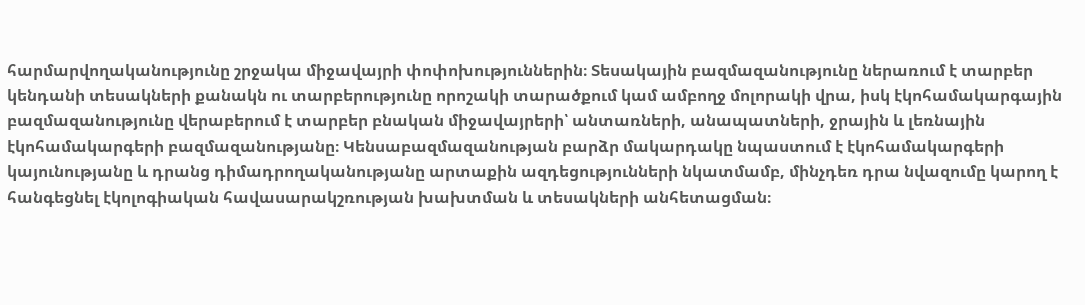հարմարվողականությունը շրջակա միջավայրի փոփոխություններին։ Տեսակային բազմազանությունը ներառում է տարբեր կենդանի տեսակների քանակն ու տարբերությունը որոշակի տարածքում կամ ամբողջ մոլորակի վրա, իսկ էկոհամակարգային բազմազանությունը վերաբերում է տարբեր բնական միջավայրերի՝ անտառների, անապատների, ջրային և լեռնային էկոհամակարգերի բազմազանությանը։ Կենսաբազմազանության բարձր մակարդակը նպաստում է էկոհամակարգերի կայունությանը և դրանց դիմադրողականությանը արտաքին ազդեցությունների նկատմամբ, մինչդեռ դրա նվազումը կարող է հանգեցնել էկոլոգիական հավասարակշռության խախտման և տեսակների անհետացման։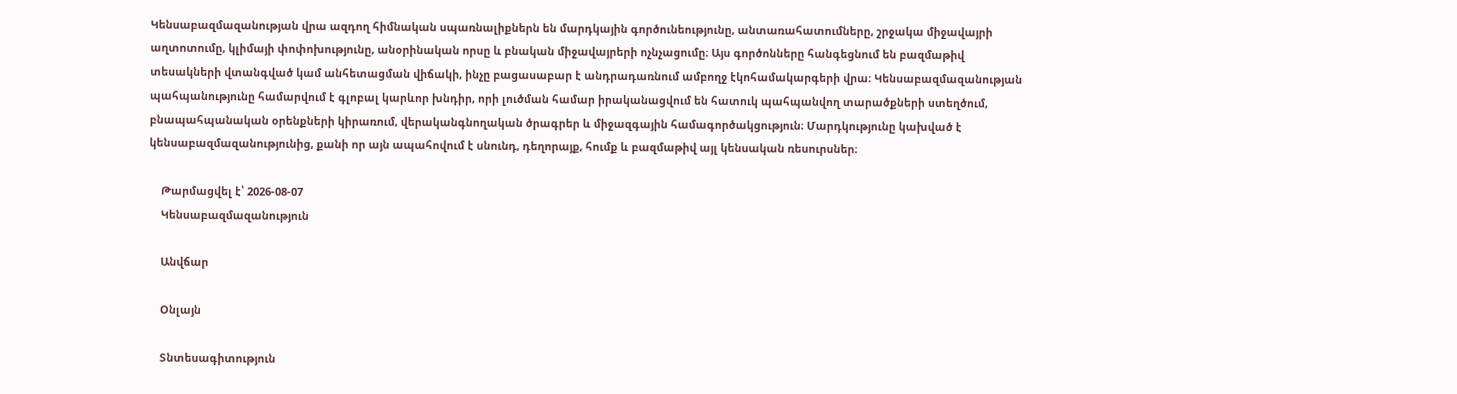Կենսաբազմազանության վրա ազդող հիմնական սպառնալիքներն են մարդկային գործունեությունը, անտառահատումները, շրջակա միջավայրի աղտոտումը, կլիմայի փոփոխությունը, անօրինական որսը և բնական միջավայրերի ոչնչացումը։ Այս գործոնները հանգեցնում են բազմաթիվ տեսակների վտանգված կամ անհետացման վիճակի, ինչը բացասաբար է անդրադառնում ամբողջ էկոհամակարգերի վրա։ Կենսաբազմազանության պահպանությունը համարվում է գլոբալ կարևոր խնդիր, որի լուծման համար իրականացվում են հատուկ պահպանվող տարածքների ստեղծում, բնապահպանական օրենքների կիրառում, վերականգնողական ծրագրեր և միջազգային համագործակցություն։ Մարդկությունը կախված է կենսաբազմազանությունից, քանի որ այն ապահովում է սնունդ, դեղորայք, հումք և բազմաթիվ այլ կենսական ռեսուրսներ։

    Թարմացվել է՝ 2026-08-07
    Կենսաբազմազանություն

    Անվճար

    Օնլայն

    Տնտեսագիտություն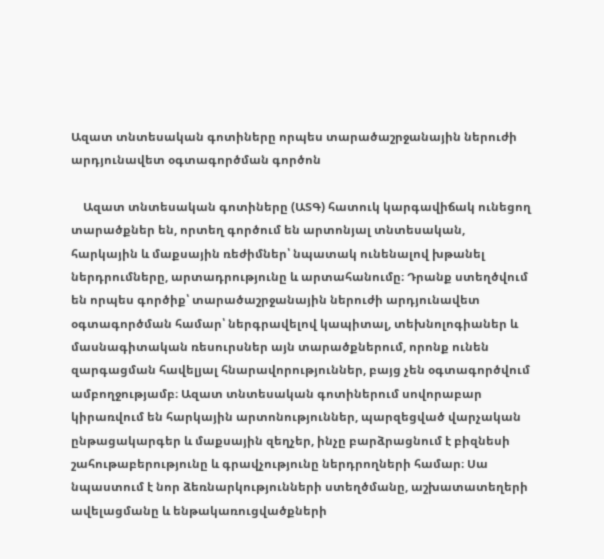Ազատ տնտեսական գոտիները որպես տարածաշրջանային ներուժի արդյունավետ օգտագործման գործոն

    Ազատ տնտեսական գոտիները (ԱՏԳ) հատուկ կարգավիճակ ունեցող տարածքներ են, որտեղ գործում են արտոնյալ տնտեսական, հարկային և մաքսային ռեժիմներ՝ նպատակ ունենալով խթանել ներդրումները, արտադրությունը և արտահանումը։ Դրանք ստեղծվում են որպես գործիք՝ տարածաշրջանային ներուժի արդյունավետ օգտագործման համար՝ ներգրավելով կապիտալ, տեխնոլոգիաներ և մասնագիտական ռեսուրսներ այն տարածքներում, որոնք ունեն զարգացման հավելյալ հնարավորություններ, բայց չեն օգտագործվում ամբողջությամբ։ Ազատ տնտեսական գոտիներում սովորաբար կիրառվում են հարկային արտոնություններ, պարզեցված վարչական ընթացակարգեր և մաքսային զեղչեր, ինչը բարձրացնում է բիզնեսի շահութաբերությունը և գրավչությունը ներդրողների համար։ Սա նպաստում է նոր ձեռնարկությունների ստեղծմանը, աշխատատեղերի ավելացմանը և ենթակառուցվածքների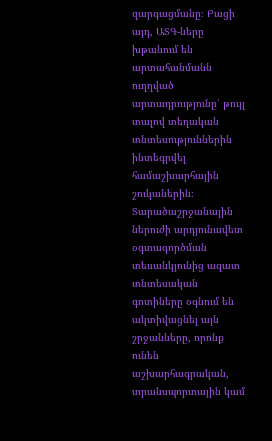զարգացմանը։ Բացի այդ, ԱՏԳ-ները խթանում են արտահանմանն ուղղված արտադրությունը՝ թույլ տալով տեղական տնտեսություններին ինտեգրվել համաշխարհային շուկաներին։ Տարածաշրջանային ներուժի արդյունավետ օգտագործման տեսանկյունից ազատ տնտեսական գոտիները օգնում են ակտիվացնել այն շրջանները, որոնք ունեն աշխարհագրական, տրանսպորտային կամ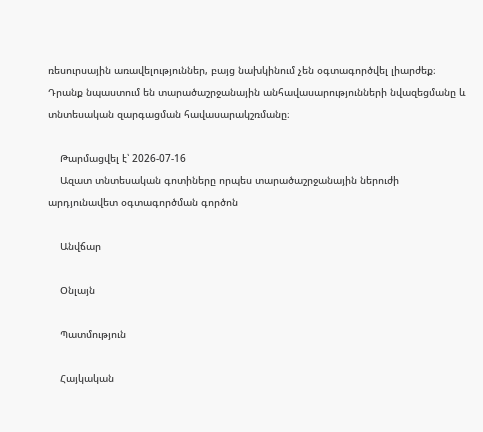ռեսուրսային առավելություններ, բայց նախկինում չեն օգտագործվել լիարժեք։ Դրանք նպաստում են տարածաշրջանային անհավասարությունների նվազեցմանը և տնտեսական զարգացման հավասարակշռմանը։

    Թարմացվել է՝ 2026-07-16
    Ազատ տնտեսական գոտիները որպես տարածաշրջանային ներուժի արդյունավետ օգտագործման գործոն

    Անվճար

    Օնլայն

    Պատմություն

    Հայկական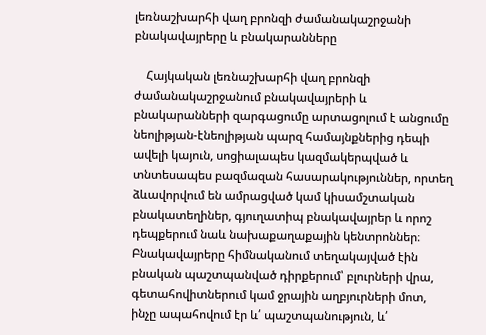լեռնաշխարհի վաղ բրոնզի ժամանակաշրջանի բնակավայրերը և բնակարանները

    Հայկական լեռնաշխարհի վաղ բրոնզի ժամանակաշրջանում բնակավայրերի և բնակարանների զարգացումը արտացոլում է անցումը նեոլիթյան-էնեոլիթյան պարզ համայնքներից դեպի ավելի կայուն, սոցիալապես կազմակերպված և տնտեսապես բազմազան հասարակություններ, որտեղ ձևավորվում են ամրացված կամ կիսամշտական բնակատեղիներ, գյուղատիպ բնակավայրեր և որոշ դեպքերում նաև նախաքաղաքային կենտրոններ։ Բնակավայրերը հիմնականում տեղակայված էին բնական պաշտպանված դիրքերում՝ բլուրների վրա, գետահովիտներում կամ ջրային աղբյուրների մոտ, ինչը ապահովում էր և՛ պաշտպանություն, և՛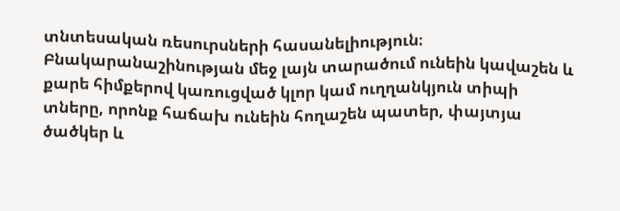տնտեսական ռեսուրսների հասանելիություն։ Բնակարանաշինության մեջ լայն տարածում ունեին կավաշեն և քարե հիմքերով կառուցված կլոր կամ ուղղանկյուն տիպի տները, որոնք հաճախ ունեին հողաշեն պատեր, փայտյա ծածկեր և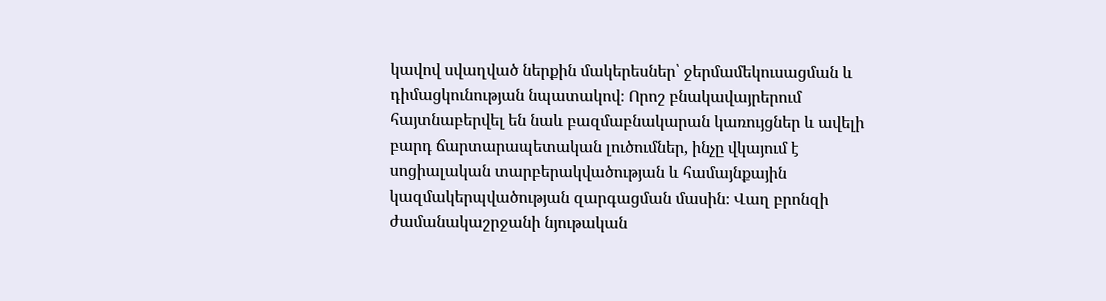կավով սվաղված ներքին մակերեսներ՝ ջերմամեկուսացման և դիմացկունության նպատակով։ Որոշ բնակավայրերում հայտնաբերվել են նաև բազմաբնակարան կառույցներ և ավելի բարդ ճարտարապետական լուծումներ, ինչը վկայում է սոցիալական տարբերակվածության և համայնքային կազմակերպվածության զարգացման մասին։ Վաղ բրոնզի ժամանակաշրջանի նյութական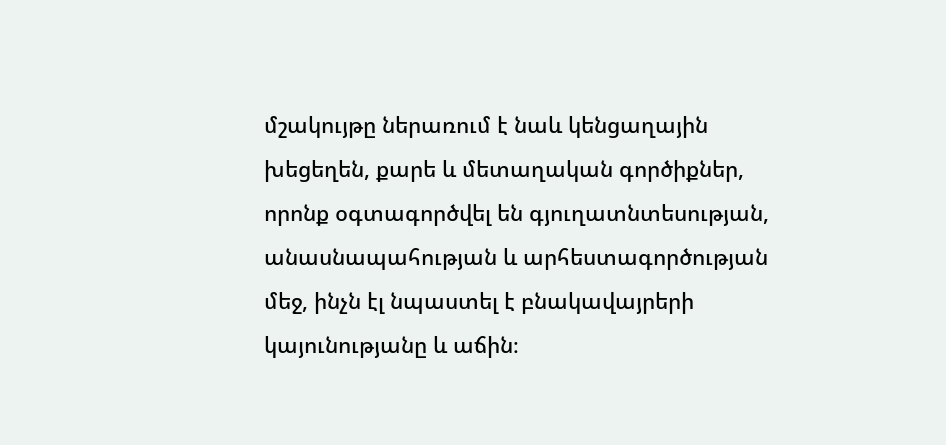մշակույթը ներառում է նաև կենցաղային խեցեղեն, քարե և մետաղական գործիքներ, որոնք օգտագործվել են գյուղատնտեսության, անասնապահության և արհեստագործության մեջ, ինչն էլ նպաստել է բնակավայրերի կայունությանը և աճին։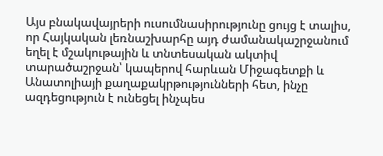Այս բնակավայրերի ուսումնասիրությունը ցույց է տալիս, որ Հայկական լեռնաշխարհը այդ ժամանակաշրջանում եղել է մշակութային և տնտեսական ակտիվ տարածաշրջան՝ կապերով հարևան Միջագետքի և Անատոլիայի քաղաքակրթությունների հետ, ինչը ազդեցություն է ունեցել ինչպես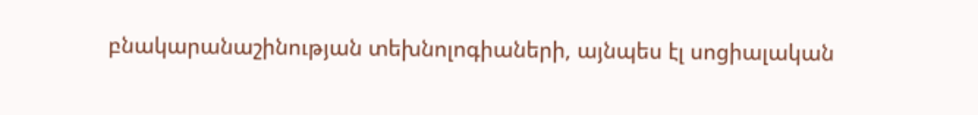բնակարանաշինության տեխնոլոգիաների, այնպես էլ սոցիալական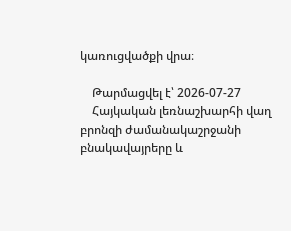կառուցվածքի վրա։

    Թարմացվել է՝ 2026-07-27
    Հայկական լեռնաշխարհի վաղ բրոնզի ժամանակաշրջանի բնակավայրերը և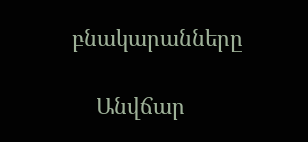բնակարանները

    Անվճար